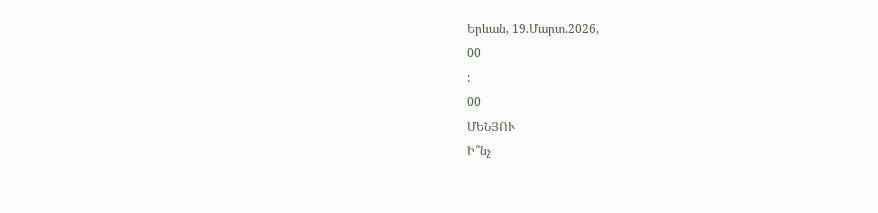Երևան, 19.Մարտ.2026,
00
:
00
ՄԵՆՅՈՒ
Ի՞նչ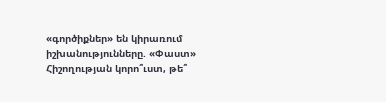«գործիքներ» են կիրառում իշխանությունները. «Փաստ» Հիշողության կորո՞ւստ, թե՞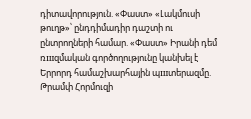դիտավորություն. «Փաստ» «Լակմուսի թուղթ»՝ ընդդիմադիր դաշտի ու ընտրողների համար. «Փաստ» Իրանի դեմ ռшզմական գործողությունը կանխել է Երրորդ համաշխարհային պшտերազմը. Թրամփ Հորմուզի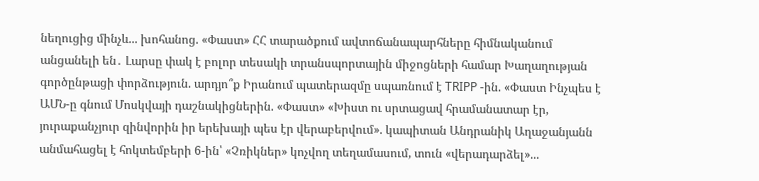նեղուցից մինչև... խոհանոց. «Փաստ» ՀՀ տարածքում ավտոճանապարհները հիմնականում անցանելի են․ Լարսը փակ է բոլոր տեսակի տրանսպորտային միջոցների համար Խաղաղության գործընթացի փորձություն. արդյո՞ք Իրանում պատերազմը սպառնում է TRIPP -ին. «Փաստ Ինչպես է ԱՄՆ-ը գնում Մոսկվայի դաշնակիցներին. «Փաստ» «Խիստ ու սրտացավ հրամանատար էր, յուրաքանչյուր զինվորին իր երեխայի պես էր վերաբերվում». կապիտան Անդրանիկ Աղաջանյանն անմահացել է հոկտեմբերի 6-ին՝ «Չռիկներ» կոչվող տեղամասում, տուն «վերադարձել»...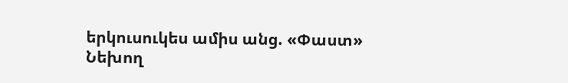երկուսուկես ամիս անց. «Փաստ» Նեխող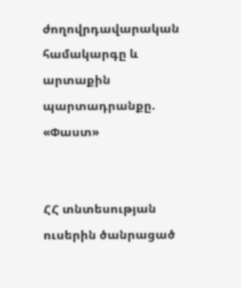ժողովրդավարական համակարգը և արտաքին պարտադրանքը. «Փաստ»


ՀՀ տնտեսության ուսերին ծանրացած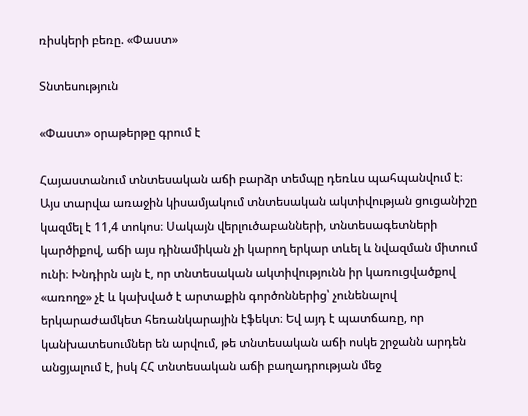ռիսկերի բեռը. «Փաստ»

Տնտեսություն

«Փաստ» օրաթերթը գրում է

Հայաստանում տնտեսական աճի բարձր տեմպը դեռևս պահպանվում է։ Այս տարվա առաջին կիսամյակում տնտեսական ակտիվության ցուցանիշը կազմել է 11,4 տոկոս։ Սակայն վերլուծաբանների, տնտեսագետների կարծիքով, աճի այս դինամիկան չի կարող երկար տևել և նվազման միտում ունի։ Խնդիրն այն է, որ տնտեսական ակտիվությունն իր կառուցվածքով «առողջ» չէ և կախված է արտաքին գործոններից՝ չունենալով երկարաժամկետ հեռանկարային էֆեկտ։ Եվ այդ է պատճառը, որ կանխատեսումներ են արվում, թե տնտեսական աճի ոսկե շրջանն արդեն անցյալում է, իսկ ՀՀ տնտեսական աճի բաղադրության մեջ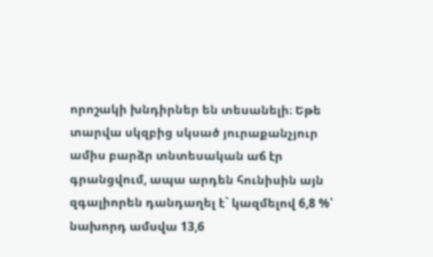որոշակի խնդիրներ են տեսանելի։ Եթե տարվա սկզբից սկսած յուրաքանչյուր ամիս բարձր տնտեսական աճ էր գրանցվում, ապա արդեն հունիսին այն զգալիորեն դանդաղել է` կազմելով 6,8 %՝ նախորդ ամսվա 13,6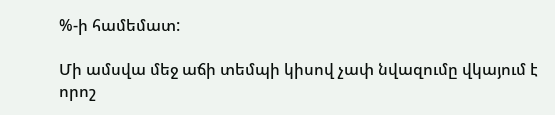%-ի համեմատ:

Մի ամսվա մեջ աճի տեմպի կիսով չափ նվազումը վկայում է որոշ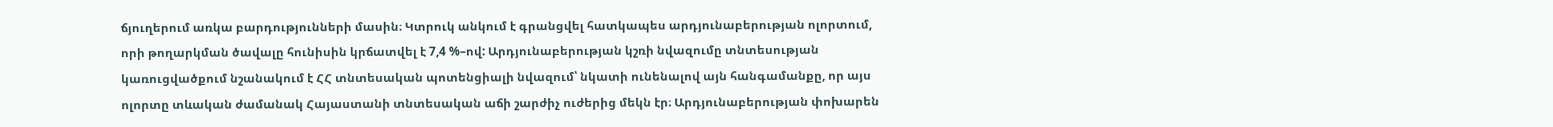ճյուղերում առկա բարդությունների մասին։ Կտրուկ անկում է գրանցվել հատկապես արդյունաբերության ոլորտում, որի թողարկման ծավալը հունիսին կրճատվել է 7,4 %–ով: Արդյունաբերության կշռի նվազումը տնտեսության կառուցվածքում նշանակում է ՀՀ տնտեսական պոտենցիալի նվազում՝ նկատի ունենալով այն հանգամանքը, որ այս ոլորտը տևական ժամանակ Հայաստանի տնտեսական աճի շարժիչ ուժերից մեկն էր։ Արդյունաբերության փոխարեն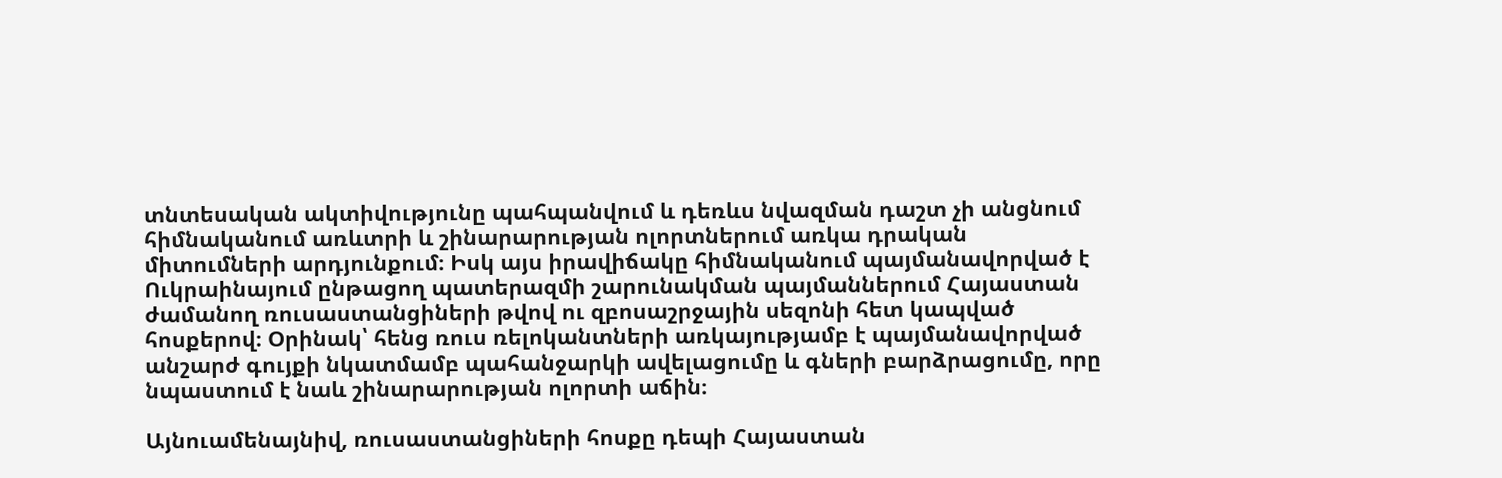տնտեսական ակտիվությունը պահպանվում և դեռևս նվազման դաշտ չի անցնում հիմնականում առևտրի և շինարարության ոլորտներում առկա դրական միտումների արդյունքում։ Իսկ այս իրավիճակը հիմնականում պայմանավորված է Ուկրաինայում ընթացող պատերազմի շարունակման պայմաններում Հայաստան ժամանող ռուսաստանցիների թվով ու զբոսաշրջային սեզոնի հետ կապված հոսքերով։ Օրինակ՝ հենց ռուս ռելոկանտների առկայությամբ է պայմանավորված անշարժ գույքի նկատմամբ պահանջարկի ավելացումը և գների բարձրացումը, որը նպաստում է նաև շինարարության ոլորտի աճին։

Այնուամենայնիվ, ռուսաստանցիների հոսքը դեպի Հայաստան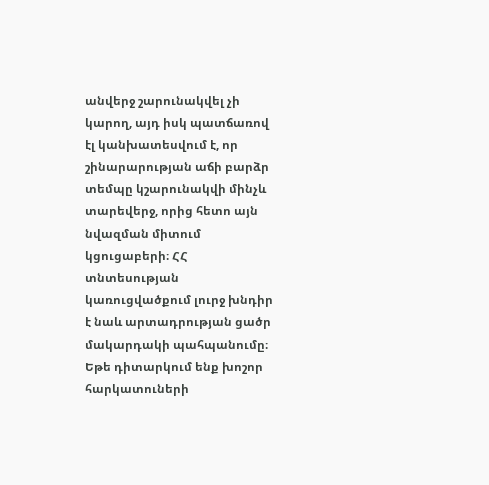անվերջ շարունակվել չի կարող, այդ իսկ պատճառով էլ կանխատեսվում է, որ շինարարության աճի բարձր տեմպը կշարունակվի մինչև տարեվերջ, որից հետո այն նվազման միտում կցուցաբերի։ ՀՀ տնտեսության կառուցվածքում լուրջ խնդիր է նաև արտադրության ցածր մակարդակի պահպանումը։ Եթե դիտարկում ենք խոշոր հարկատուների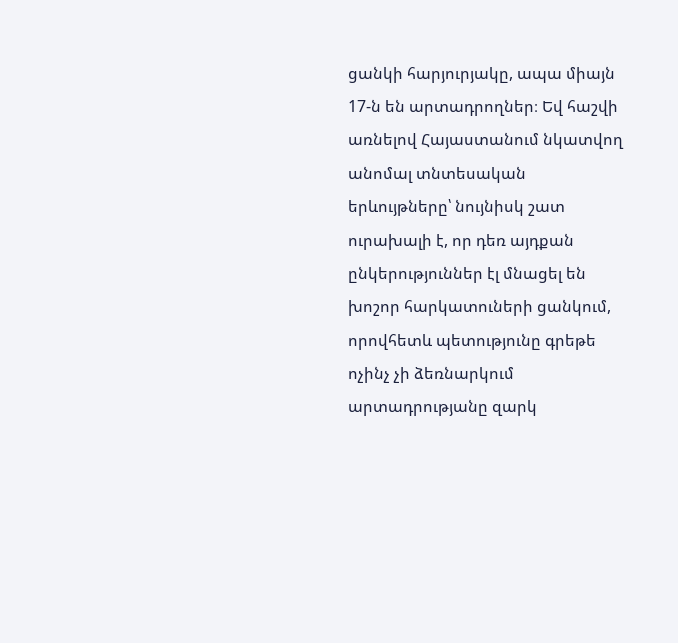ցանկի հարյուրյակը, ապա միայն 17-ն են արտադրողներ։ Եվ հաշվի առնելով Հայաստանում նկատվող անոմալ տնտեսական երևույթները՝ նույնիսկ շատ ուրախալի է, որ դեռ այդքան ընկերություններ էլ մնացել են խոշոր հարկատուների ցանկում, որովհետև պետությունը գրեթե ոչինչ չի ձեռնարկում արտադրությանը զարկ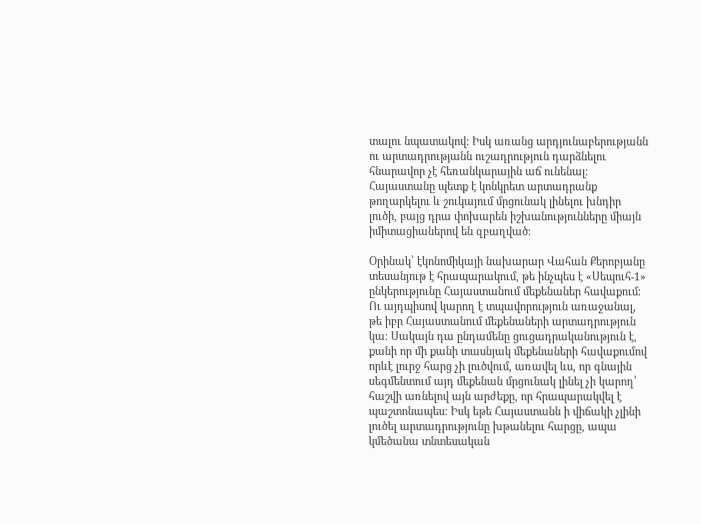տալու նպատակով։ Իսկ առանց արդյունաբերությանն ու արտադրությանն ուշադրություն դարձնելու հնարավոր չէ հեռանկարային աճ ունենալ։ Հայաստանը պետք է կոնկրետ արտադրանք թողարկելու և շուկայում մրցունակ լինելու խնդիր լուծի, բայց դրա փոխարեն իշխանությունները միայն իմիտացիաներով են զբաղված։

Օրինակ՝ էկոնոմիկայի նախարար Վահան Քերոբյանը տեսանյութ է հրապարակում, թե ինչպես է «Սեպուհ-1» ընկերությունը Հայաստանում մեքենաներ հավաքում։ Ու այդպիսով կարող է տպավորություն առաջանալ, թե իբր Հայաստանում մեքենաների արտադրություն կա։ Սակայն դա ընդամենը ցուցադրականություն է, քանի որ մի քանի տասնյակ մեքենաների հավաքումով որևէ լուրջ հարց չի լուծվում, առավել ևս, որ գնային սեգմենտում այդ մեքենան մրցունակ լինել չի կարող՝ հաշվի առնելով այն արժեքը, որ հրապարակվել է պաշտոնապես։ Իսկ եթե Հայաստանն ի վիճակի չլինի լուծել արտադրությունը խթանելու հարցը, ապա կմեծանա տնտեսական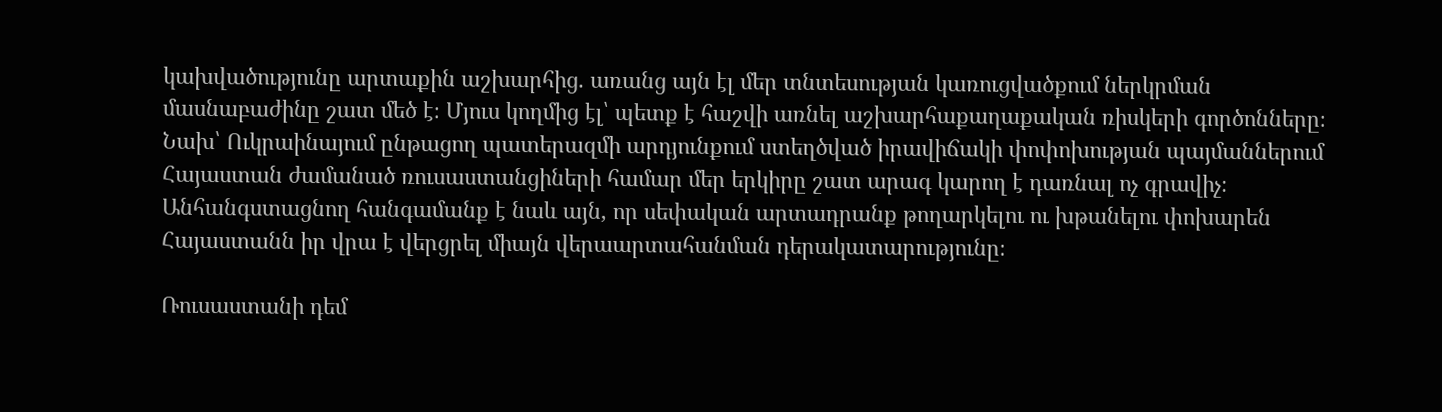կախվածությունը արտաքին աշխարհից. առանց այն էլ մեր տնտեսության կառուցվածքում ներկրման մասնաբաժինը շատ մեծ է։ Մյուս կողմից էլ՝ պետք է հաշվի առնել աշխարհաքաղաքական ռիսկերի գործոնները։ Նախ՝ Ուկրաինայում ընթացող պատերազմի արդյունքում ստեղծված իրավիճակի փոփոխության պայմաններում Հայաստան ժամանած ռուսաստանցիների համար մեր երկիրը շատ արագ կարող է դառնալ ոչ գրավիչ։ Անհանգստացնող հանգամանք է նաև այն, որ սեփական արտադրանք թողարկելու ու խթանելու փոխարեն Հայաստանն իր վրա է վերցրել միայն վերաարտահանման դերակատարությունը։

Ռուսաստանի դեմ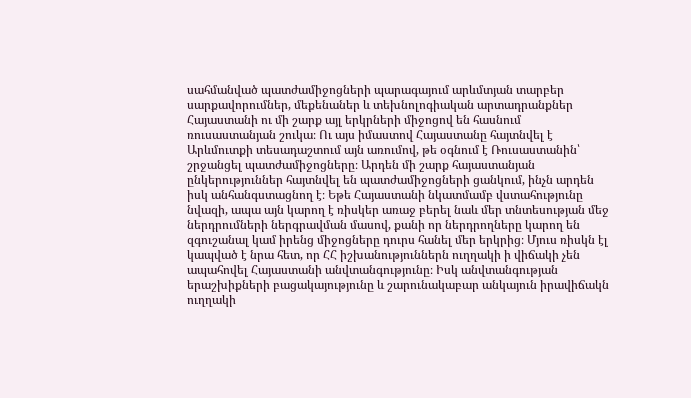սահմանված պատժամիջոցների պարագայում արևմտյան տարբեր սարքավորումներ, մեքենաներ և տեխնոլոգիական արտադրանքներ Հայաստանի ու մի շարք այլ երկրների միջոցով են հասնում ռուսաստանյան շուկա։ Ու այս իմաստով Հայաստանը հայտնվել է Արևմուտքի տեսադաշտում այն առումով, թե օգնում է Ռուսաստանին՝ շրջանցել պատժամիջոցները։ Արդեն մի շարք հայաստանյան ընկերություններ հայտնվել են պատժամիջոցների ցանկում, ինչն արդեն իսկ անհանգստացնող է։ Եթե Հայաստանի նկատմամբ վստահությունը նվազի, ապա այն կարող է ռիսկեր առաջ բերել նաև մեր տնտեսության մեջ ներդրումների ներգրավման մասով, քանի որ ներդրողները կարող են զգուշանալ կամ իրենց միջոցները դուրս հանել մեր երկրից։ Մյուս ռիսկն էլ կապված է նրա հետ, որ ՀՀ իշխանություններն ուղղակի ի վիճակի չեն ապահովել Հայաստանի անվտանգությունը։ Իսկ անվտանգության երաշխիքների բացակայությունը և շարունակաբար անկայուն իրավիճակն ուղղակի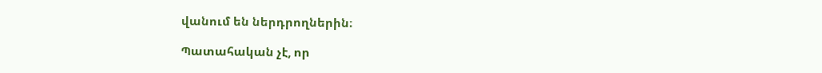վանում են ներդրողներին։

Պատահական չէ, որ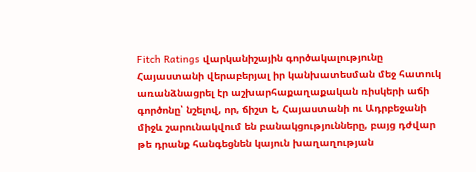Fitch Ratings վարկանիշային գործակալությունը Հայաստանի վերաբերյալ իր կանխատեսման մեջ հատուկ առանձնացրել էր աշխարհաքաղաքական ռիսկերի աճի գործոնը՝ նշելով, որ, ճիշտ է, Հայաստանի ու Ադրբեջանի միջև շարունակվում են բանակցությունները, բայց դժվար թե դրանք հանգեցնեն կայուն խաղաղության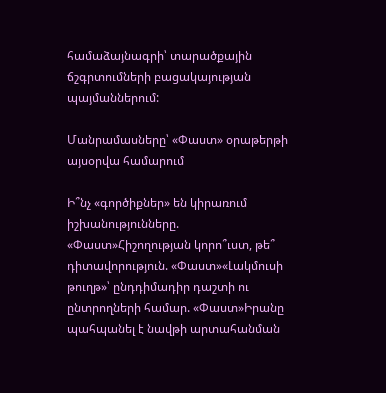համաձայնագրի՝ տարածքային ճշգրտումների բացակայության պայմաններում:

Մանրամասները՝ «Փաստ» օրաթերթի այսօրվա համարում

Ի՞նչ «գործիքներ» են կիրառում իշխանությունները. «Փաստ»Հիշողության կորո՞ւստ, թե՞ դիտավորություն. «Փաստ»«Լակմուսի թուղթ»՝ ընդդիմադիր դաշտի ու ընտրողների համար. «Փաստ»Իրանը պահպանել է նավթի արտահանման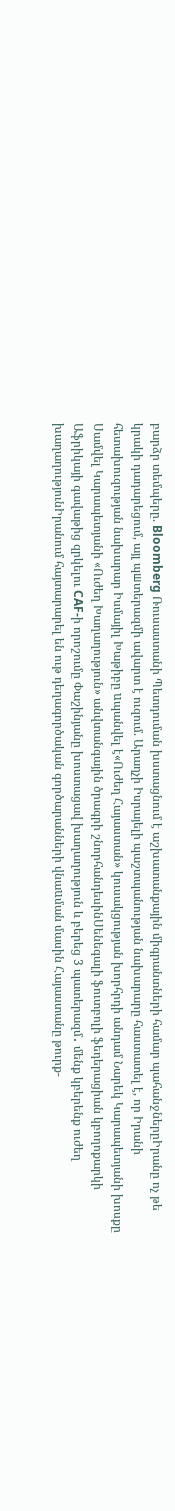բարձր տեմպերը. Bloomberg Ռուսաստանի Պետդուման խստացնում է աշխատանքային միգրանտների համար պահանջներըԻրանը ոչ թե կրակի դադարեցում, այլ պшտերազմի ավարտ է ուզում. Արաղչի Իսրայելի պաշտպանության նախարարը հաստատել է, որ Իրանի հետախուզության նախարար Իսմայիլ Խաթիբը uպանվել է«Ուժեղ Հայաստան» կուսակցության խորհրդի անդամ Նարեկ Կարապետյանի խոսքը Սամվել Կարապետյանի «Ուժեղ Խաղաղություն» անվտանգային ծրագրի շնորհանդեսինՍենեգալի ֆուտբոլի ֆեդերացիան կբողոքարկի Աֆրիկայի գավաթից զրկելու CAF-ի որոշումը Փաշինյանը խոստացավ խաղաղություն և բերեց 3 պատերազմ․ մենք կբերենք ուժեղ խաղաղությունԻրանում հայտարարել են ութ դեղագործական գործարանների վնաuման մասին Հայաստանը թուրք-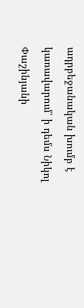ադրբեջանական խումբ է կառավարում՝ ի դեմս Նիկոլ Փաշինյանի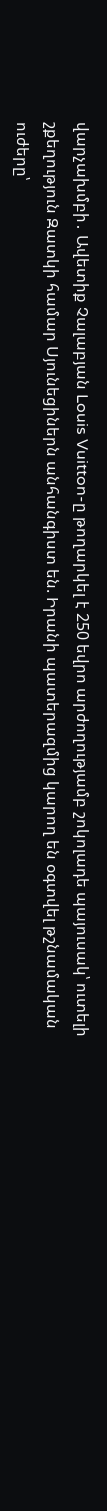վարչախմբի․ Ավետիք Չալաբյան Louis Vuitton-ը թողարկել է 250 եվրո արժողությամբ շոկոլադե պայուսակ՝ ուտելի շքեղություն Զատկի համար Սյունեցիներն անհանգիստ են. Իրանի պատերազմից կարող են օգտվել թշնամական ուժերը՝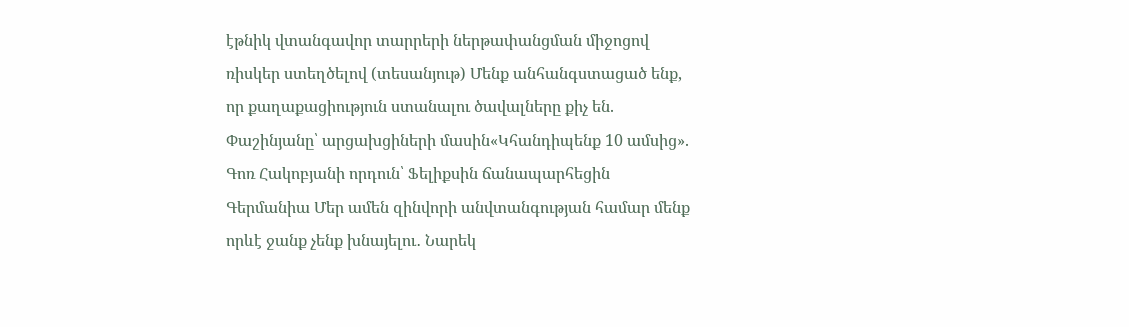էթնիկ վտանգավոր տարրերի ներթափանցման միջոցով ռիսկեր ստեղծելով (տեսանյութ) Մենք անհանգստացած ենք, որ քաղաքացիություն ստանալու ծավալները քիչ են. Փաշինյանը՝ արցախցիների մասին«Կհանդիպենք 10 ամսից». Գոռ Հակոբյանի որդուն՝ Ֆելիքսին ճանապարհեցին Գերմանիա Մեր ամեն զինվորի անվտանգության համար մենք որևէ ջանք չենք խնայելու․ Նարեկ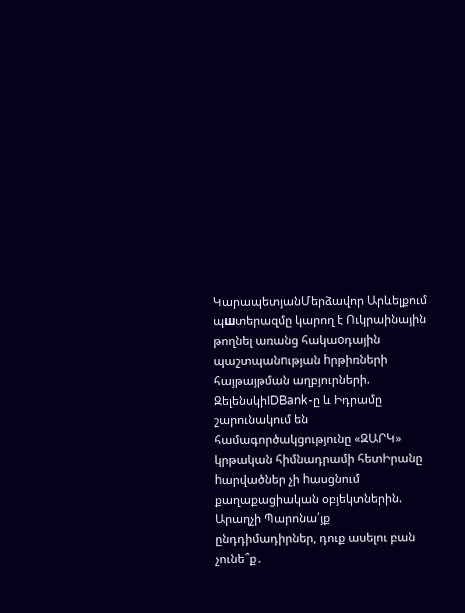ԿարապետյանՄերձավոր Արևելքում պшտերազմը կարող է Ուկրաինային թողնել առանց հակաoդային պաշտպանnւթյան hրթիռների հայթայթման աղբյուրների. ԶելենսկիIDBank-ը և Իդրամը շարունակում են համագործակցությունը «ԶԱՐԿ» կրթական հիմնադրամի հետԻրանը hարվածներ չի hասցնում քաղաքացիական օբյեկտներին. Արաղչի Պարոնա՛յք ընդդիմադիրներ, դուք ասելու բան չունե՞ք․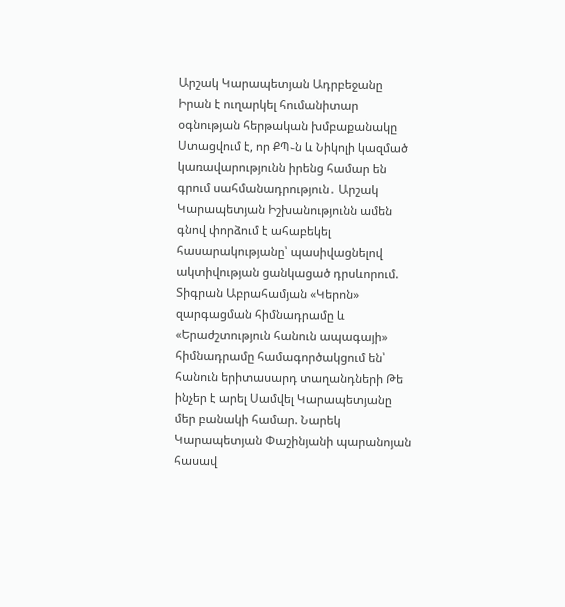Արշակ Կարապետյան Ադրբեջանը Իրան է ուղարկել հումանիտար օգնության հերթական խմբաքանակը Ստացվում է, որ ՔՊ֊ն և Նիկոլի կազմած կառավարությունն իրենց համար են գրում սահմանադրություն․ Արշակ Կարապետյան Իշխանությունն ամեն գնով փորձում է ահաբեկել հասարակությանը՝ պասիվացնելով ակտիվության ցանկացած դրսևորում. Տիգրան Աբրահամյան «Կերոն» զարգացման հիմնադրամը և «Երաժշտություն հանուն ապագայի» հիմնադրամը համագործակցում են՝ հանուն երիտասարդ տաղանդների Թե ինչեր է արել Սամվել Կարապետյանը մեր բանակի համար. Նարեկ Կարապետյան Փաշինյանի պարանոյան հասավ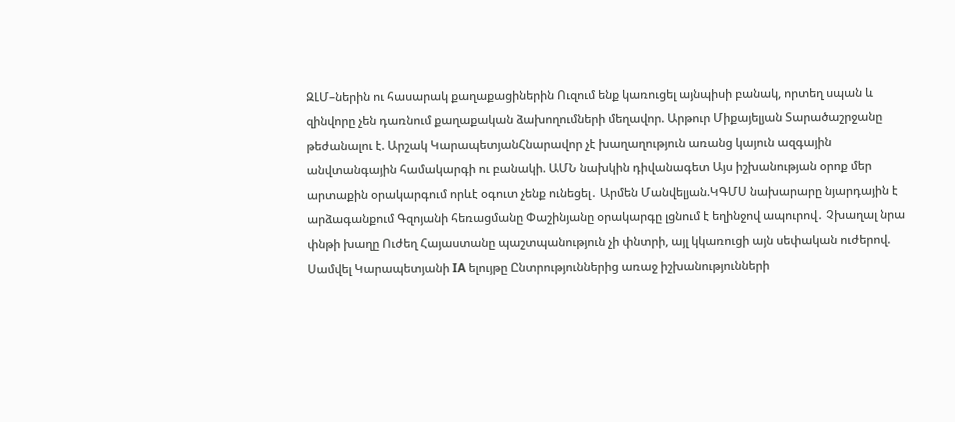ԶԼՄ–ներին ու հասարակ քաղաքացիներին Ուզում ենք կառուցել այնպիսի բանակ, որտեղ սպան և զինվորը չեն դառնում քաղաքական ձախողումների մեղավոր. Արթուր Միքայելյան Տարածաշրջանը թեժանալու է. Արշակ ԿարապետյանՀնարավոր չէ խաղաղություն առանց կայուն ազգային անվտանգային համակարգի ու բանակի. ԱՄՆ նախկին դիվանագետ Այս իշխանության օրոք մեր արտաքին օրակարգում որևէ օգուտ չենք ունեցել․ Արմեն Մանվելյան.ԿԳՄՍ նախարարը նյարդային է արձագանքում Գզոյանի հեռացմանը Փաշինյանը օրակարգը լցնում է եղինջով ապուրով․ Չխաղալ նրա փնթի խաղը Ուժեղ Հայաստանը պաշտպանություն չի փնտրի, այլ կկառուցի այն սեփական ուժերով. Սամվել Կարապետյանի IA ելույթը Ընտրություններից առաջ իշխանությունների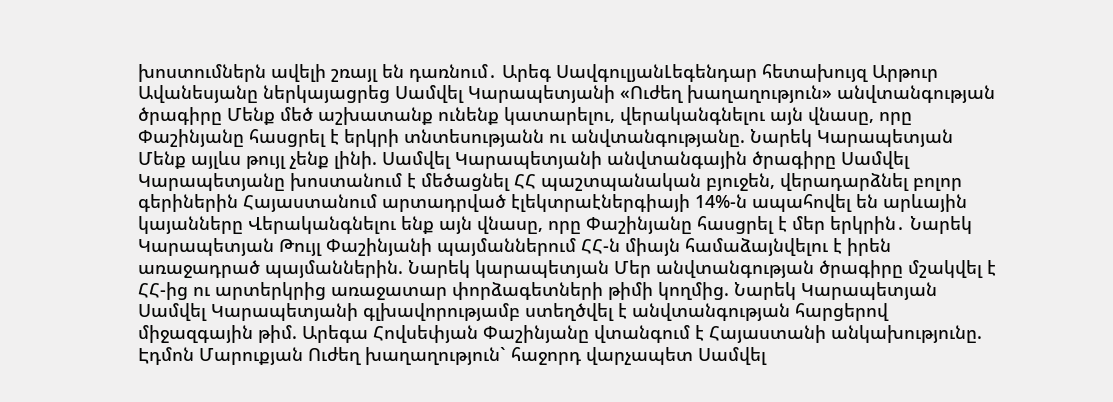խոստումներն ավելի շռայլ են դառնում․ Արեգ ՍավգուլյանԼեգենդար հետախույզ Արթուր Ավանեսյանը ներկայացրեց Սամվել Կարապետյանի «Ուժեղ խաղաղություն» անվտանգության ծրագիրը Մենք մեծ աշխատանք ունենք կատարելու, վերականգնելու այն վնասը, որը Փաշինյանը հասցրել է երկրի տնտեսությանն ու անվտանգությանը. Նարեկ Կարապետյան Մենք այլևս թույլ չենք լինի. Սամվել Կարապետյանի անվտանգային ծրագիրը Սամվել Կարապետյանը խոստանում է մեծացնել ՀՀ պաշտպանական բյուջեն, վերադարձնել բոլոր գերիներին Հայաստանում արտադրված էլեկտրաէներգիայի 14%-ն ապահովել են արևային կայանները Վերականգնելու ենք այն վնասը, որը Փաշինյանը հասցրել է մեր երկրին․ Նարեկ Կարապետյան Թույլ Փաշինյանի պայմաններում ՀՀ-ն միայն համաձայնվելու է իրեն առաջադրած պայմաններին. Նարեկ կարապետյան Մեր անվտանգության ծրագիրը մշակվել է ՀՀ-ից ու արտերկրից առաջատար փորձագետների թիմի կողմից. Նարեկ Կարապետյան Սամվել Կարապետյանի գլխավորությամբ ստեղծվել է անվտանգության հարցերով միջազգային թիմ. Արեգա Հովսեփյան Փաշինյանը վտանգում է Հայաստանի անկախությունը. Էդմոն Մարուքյան Ուժեղ խաղաղություն` հաջորդ վարչապետ Սամվել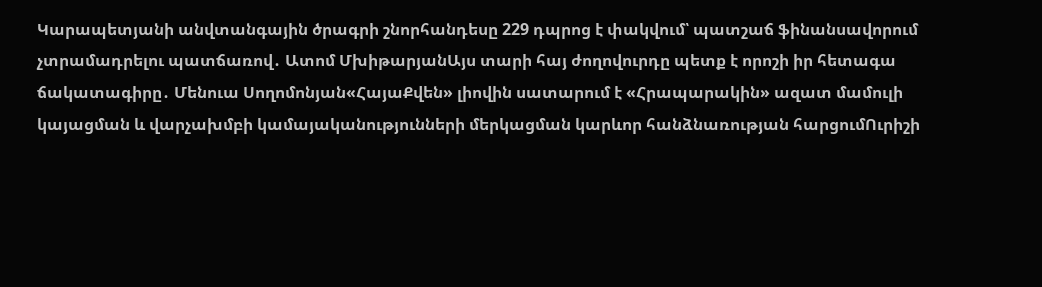Կարապետյանի անվտանգային ծրագրի շնորհանդեսը 229 դպրոց է փակվում՝ պատշաճ ֆինանսավորում չտրամադրելու պատճառով․ Ատոմ ՄխիթարյանԱյս տարի հայ ժողովուրդը պետք է որոշի իր հետագա ճակատագիրը․ Մենուա Սողոմոնյան«ՀայաՔվեն» լիովին սատարում է «Հրապարակին» ազատ մամուլի կայացման և վարչախմբի կամայականությունների մերկացման կարևոր հանձնառության հարցումՈւրիշի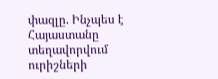փազլը. Ինչպես է Հայաստանը տեղավորվում ուրիշների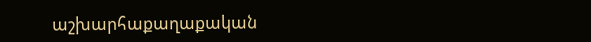աշխարհաքաղաքական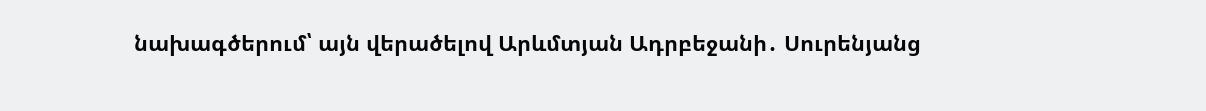նախագծերում՝ այն վերածելով Արևմտյան Ադրբեջանի․ Սուրենյանց